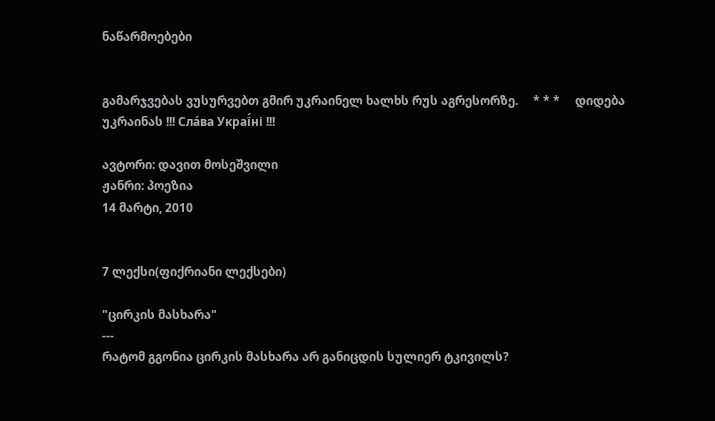ნაწარმოებები


გამარჯვებას ვუსურვებთ გმირ უკრაინელ ხალხს რუს აგრესორზე.     * * *     დიდება უკრაინას !!! Сла́ва Украї́ні !!!

ავტორი: დავით მოსეშვილი
ჟანრი: პოეზია
14 მარტი, 2010


7 ლექსი(ფიქრიანი ლექსები)

"ცირკის მასხარა"
---
რატომ გგონია ცირკის მასხარა არ განიცდის სულიერ ტკივილს?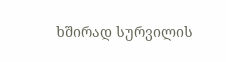ხშირად სურვილის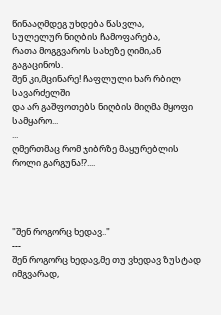წინააღმდეგ უხდება წასვლა,
სულელურ ნიღბის ჩამოფარება,
რათა მოგგვაროს სახეზე ღიმი,ან გაგაცინოს.
შენ კი,მცინარე! ჩაფლული ხარ რბილ სავარძელში
და არ გაშფოთებს ნიღბის მიღმა მყოფი სამყარო...
...
ღმერთმაც რომ ჯიბრზე მაყურებლის როლი გარგუნა!?....




"შენ როგორც ხედავ.."
---
შენ როგორც ხედავ,მე თუ ვხედავ ზუსტად იმგვარად,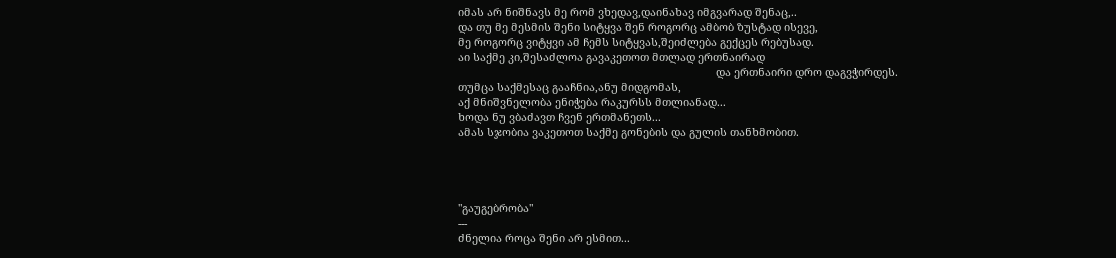იმას არ ნიშნავს მე რომ ვხედავ,დაინახავ იმგვარად შენაც,..
და თუ მე მესმის შენი სიტყვა შენ როგორც ამბობ ზუსტად ისევე,
მე როგორც ვიტყვი ამ ჩემს სიტყვას,შეიძლება გექცეს რებუსად.
აი საქმე კი,შესაძლოა გავაკეთოთ მთლად ერთნაირად
                                                                                      და ერთნაირი დრო დაგვჭირდეს.
თუმცა საქმესაც გააჩნია,ანუ მიდგომას,
აქ მნიშვნელობა ენიჭება რაკურსს მთლიანად...
ხოდა ნუ ვბაძავთ ჩვენ ერთმანეთს...
ამას სჯობია ვაკეთოთ საქმე გონების და გულის თანხმობით.




"გაუგებრობა"
---
ძნელია როცა შენი არ ესმით...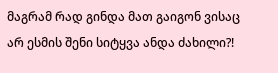მაგრამ რად გინდა მათ გაიგონ ვისაც არ ესმის შენი სიტყვა ანდა ძახილი?!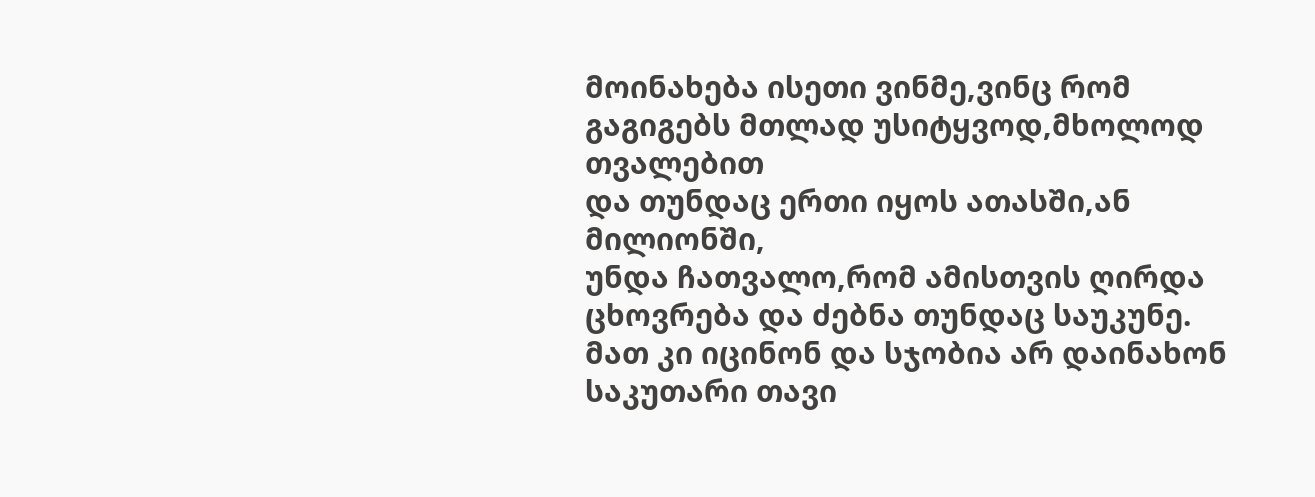მოინახება ისეთი ვინმე,ვინც რომ გაგიგებს მთლად უსიტყვოდ,მხოლოდ თვალებით
და თუნდაც ერთი იყოს ათასში,ან მილიონში,
უნდა ჩათვალო,რომ ამისთვის ღირდა ცხოვრება და ძებნა თუნდაც საუკუნე.
მათ კი იცინონ და სჯობია არ დაინახონ საკუთარი თავი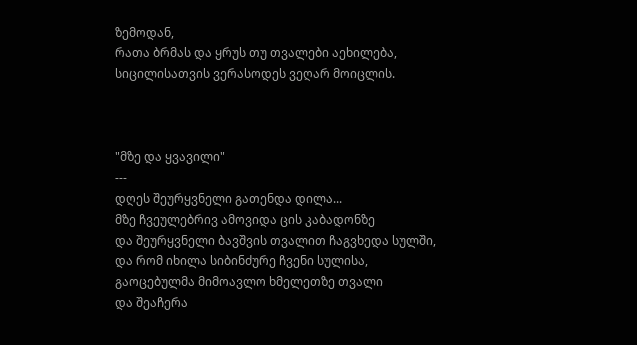ზემოდან,
რათა ბრმას და ყრუს თუ თვალები აეხილება,
სიცილისათვის ვერასოდეს ვეღარ მოიცლის.



"მზე და ყვავილი"
---
დღეს შეურყვნელი გათენდა დილა...
მზე ჩვეულებრივ ამოვიდა ცის კაბადონზე
და შეურყვნელი ბავშვის თვალით ჩაგვხედა სულში,
და რომ იხილა სიბინძურე ჩვენი სულისა,
გაოცებულმა მიმოავლო ხმელეთზე თვალი
და შეაჩერა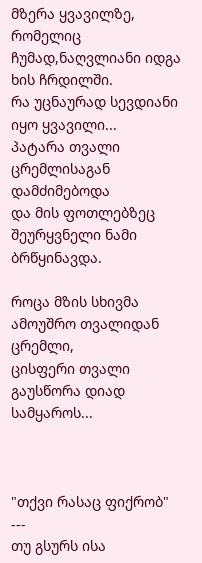მზერა ყვავილზე,
რომელიც ჩუმად,ნაღვლიანი იდგა ხის ჩრდილში.
რა უცნაურად სევდიანი იყო ყვავილი...
პატარა თვალი ცრემლისაგან დამძიმებოდა
და მის ფოთლებზეც შეურყვნელი ნამი ბრწყინავდა.

როცა მზის სხივმა ამოუშრო თვალიდან ცრემლი,
ცისფერი თვალი გაუსწორა დიად სამყაროს...



"თქვი რასაც ფიქრობ"
---
თუ გსურს ისა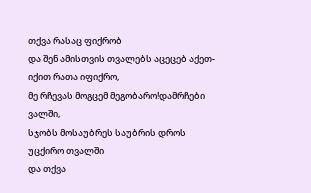თქვა რასაც ფიქრობ
და შენ ამისთვის თვალებს აცეცებ აქეთ-იქით რათა იფიქრო,
მე რჩევას მოგცემ მეგობარო!დამრჩები ვალში,
სჯობს მოსაუბრეს საუბრის დროს უცქირო თვალში
და თქვა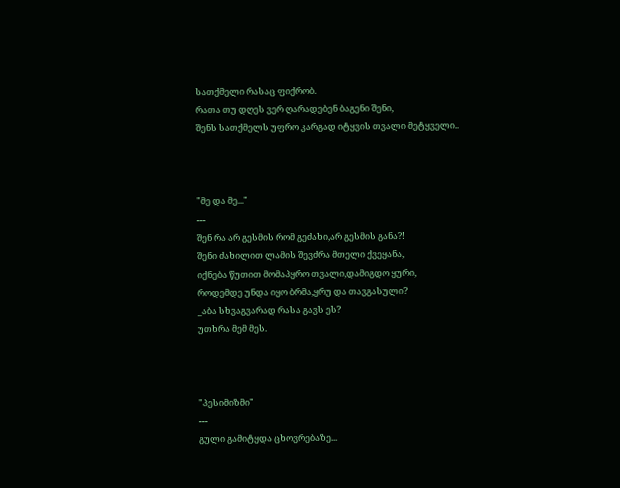სათქმელი რასაც ფიქრობ.
რათა თუ დღეს ვერ ღარადებენ ბაგენი შენი,
შენს სათქმელს უფრო კარგად იტყვის თვალი მეტყველი..



"მე და მე..."
---
შენ რა არ გესმის რომ გეძახი,არ გესმის განა?!
შენი ძახილით ლამის შევძრა მთელი ქვეყანა,
იქნება წუთით მომაპყრო თვალი,დამიგდო ყური,
როდემდე უნდა იყო ბრმა,ყრუ და თავგასული?
_აბა სხვაგვარად რასა გავს ეს?
უთხრა მემ მეს.



"პესიმიზმი"
---
გული გამიტყდა ცხოვრებაზე...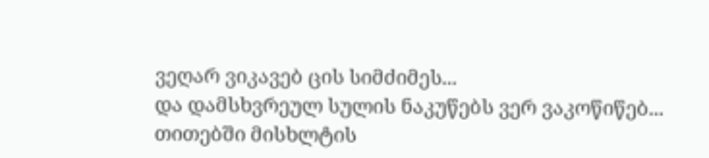ვეღარ ვიკავებ ცის სიმძიმეს...
და დამსხვრეულ სულის ნაკუწებს ვერ ვაკოწიწებ...
თითებში მისხლტის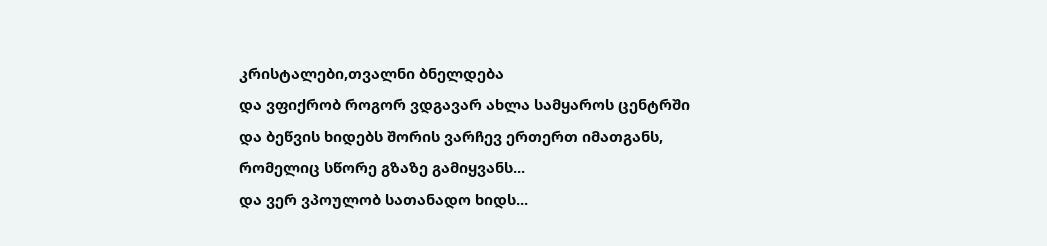კრისტალები,თვალნი ბნელდება
და ვფიქრობ როგორ ვდგავარ ახლა სამყაროს ცენტრში
და ბეწვის ხიდებს შორის ვარჩევ ერთერთ იმათგანს,
რომელიც სწორე გზაზე გამიყვანს...
და ვერ ვპოულობ სათანადო ხიდს...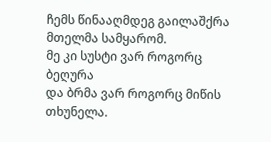ჩემს წინააღმდეგ გაილაშქრა მთელმა სამყარომ.
მე კი სუსტი ვარ როგორც ბეღურა
და ბრმა ვარ როგორც მიწის თხუნელა.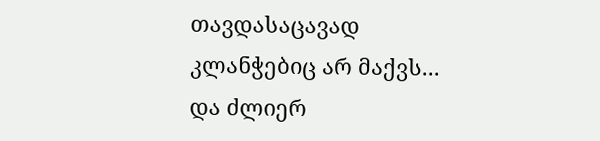თავდასაცავად კლანჭებიც არ მაქვს...
და ძლიერ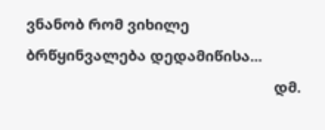ვნანობ რომ ვიხილე ბრწყინვალება დედამიწისა...
                                                              დმ.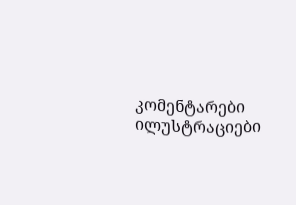კომენტარები ილუსტრაციები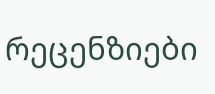რეცენზიები